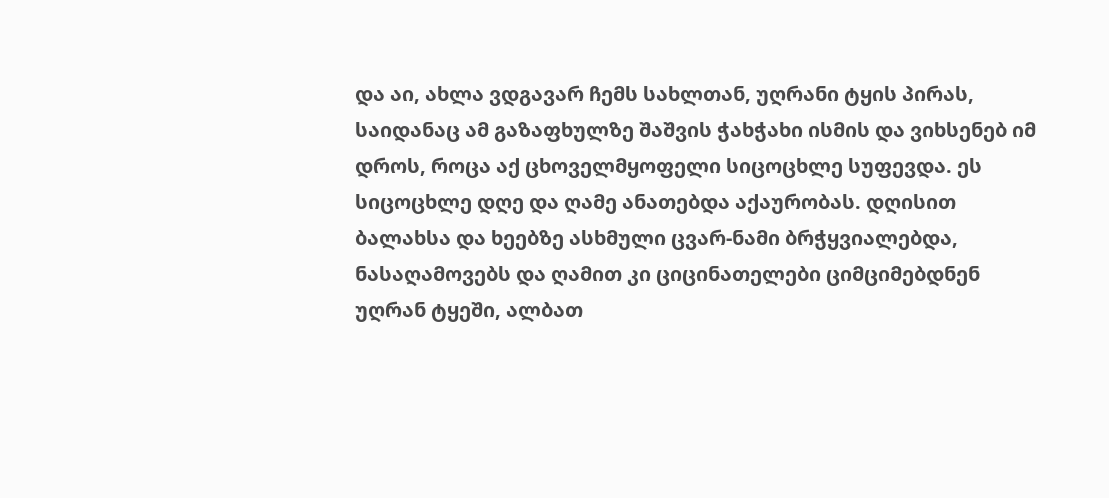და აი, ახლა ვდგავარ ჩემს სახლთან, უღრანი ტყის პირას, საიდანაც ამ გაზაფხულზე შაშვის ჭახჭახი ისმის და ვიხსენებ იმ დროს, როცა აქ ცხოველმყოფელი სიცოცხლე სუფევდა. ეს სიცოცხლე დღე და ღამე ანათებდა აქაურობას. დღისით ბალახსა და ხეებზე ასხმული ცვარ-ნამი ბრჭყვიალებდა, ნასაღამოვებს და ღამით კი ციცინათელები ციმციმებდნენ უღრან ტყეში, ალბათ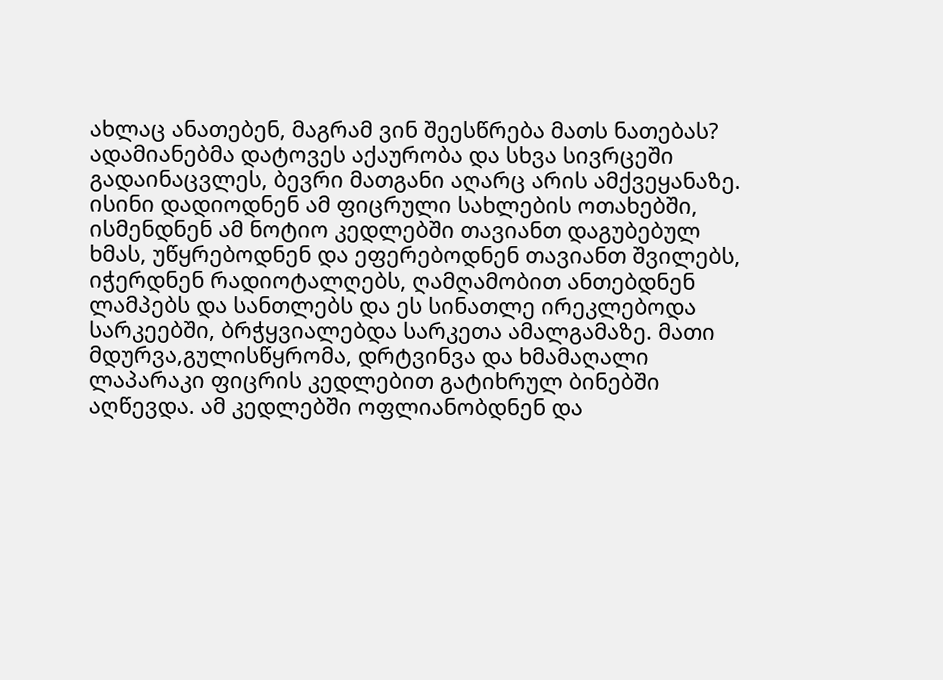ახლაც ანათებენ, მაგრამ ვინ შეესწრება მათს ნათებას? ადამიანებმა დატოვეს აქაურობა და სხვა სივრცეში გადაინაცვლეს, ბევრი მათგანი აღარც არის ამქვეყანაზე. ისინი დადიოდნენ ამ ფიცრული სახლების ოთახებში, ისმენდნენ ამ ნოტიო კედლებში თავიანთ დაგუბებულ ხმას, უწყრებოდნენ და ეფერებოდნენ თავიანთ შვილებს, იჭერდნენ რადიოტალღებს, ღამღამობით ანთებდნენ ლამპებს და სანთლებს და ეს სინათლე ირეკლებოდა სარკეებში, ბრჭყვიალებდა სარკეთა ამალგამაზე. მათი მდურვა,გულისწყრომა, დრტვინვა და ხმამაღალი ლაპარაკი ფიცრის კედლებით გატიხრულ ბინებში აღწევდა. ამ კედლებში ოფლიანობდნენ და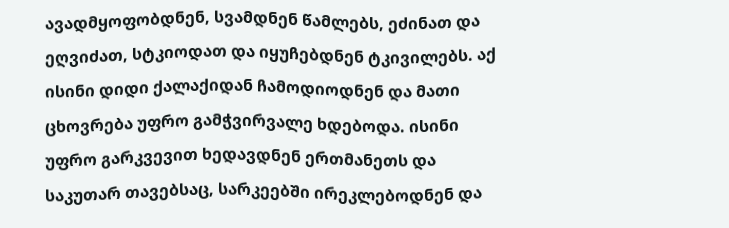ავადმყოფობდნენ, სვამდნენ წამლებს, ეძინათ და ეღვიძათ, სტკიოდათ და იყუჩებდნენ ტკივილებს. აქ ისინი დიდი ქალაქიდან ჩამოდიოდნენ და მათი ცხოვრება უფრო გამჭვირვალე ხდებოდა. ისინი უფრო გარკვევით ხედავდნენ ერთმანეთს და საკუთარ თავებსაც, სარკეებში ირეკლებოდნენ და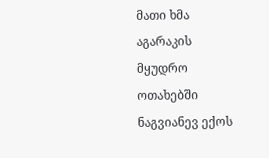მათი ხმა აგარაკის მყუდრო ოთახებში ნაგვიანევ ექოს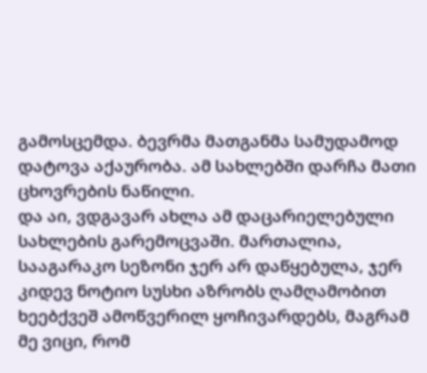გამოსცემდა. ბევრმა მათგანმა სამუდამოდ დატოვა აქაურობა. ამ სახლებში დარჩა მათი ცხოვრების ნაწილი.
და აი, ვდგავარ ახლა ამ დაცარიელებული სახლების გარემოცვაში. მართალია, სააგარაკო სეზონი ჯერ არ დაწყებულა, ჯერ კიდევ ნოტიო სუსხი აზრობს ღამღამობით ხეებქვეშ ამოწვერილ ყოჩივარდებს, მაგრამ მე ვიცი, რომ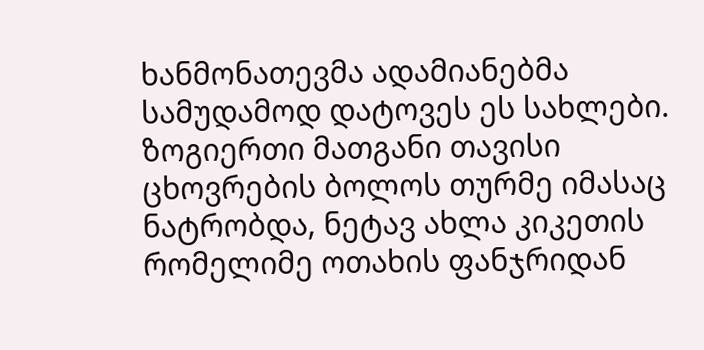ხანმონათევმა ადამიანებმა სამუდამოდ დატოვეს ეს სახლები. ზოგიერთი მათგანი თავისი ცხოვრების ბოლოს თურმე იმასაც ნატრობდა, ნეტავ ახლა კიკეთის რომელიმე ოთახის ფანჯრიდან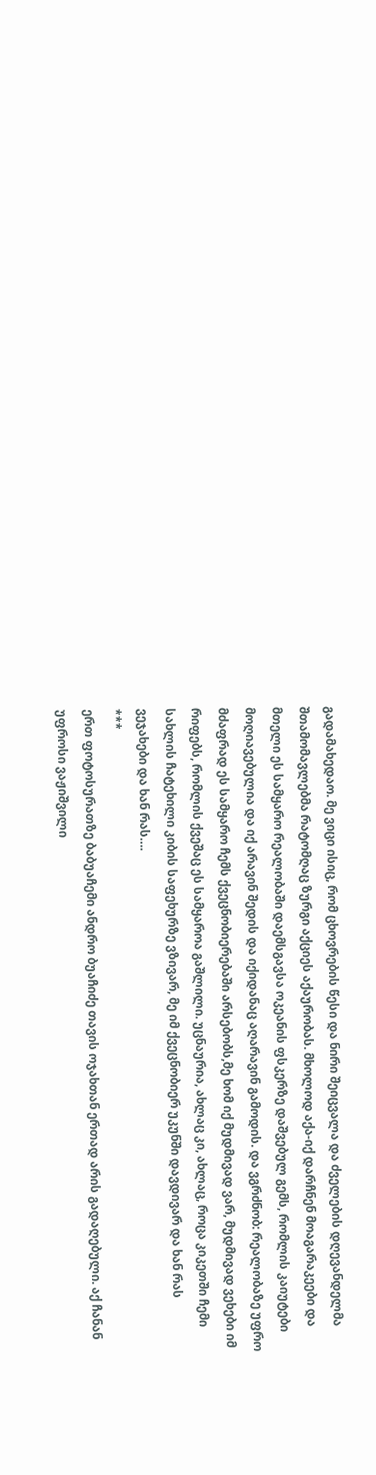გადამახედაო. მე ვიცი ისიც, რომ ცხოვრების წესი და ნირი შეიცვალა და ძველების დღევანდელმა შთამომავლებმა რატომღაც ზურგი აქციეს აქაურობას. მხოლოდ აქა-იქ დარჩნენ მოაგარაკეები და მთელი ეს სამყარო რეალობაში დაემსგავსა ოკეანის ფსკერზე დაშვებულ გემს, რომლის კაიუტები მოღიავებულია და იქ არავინ შედის და იქიდანაც აღარავინ გამოდის. და ვგრძნობ: რეალობაზე უფრო მძაფრად ეს სამყარო ჩემს ქვეცნობიერებაში არსებობს,მე ხომ იქ მუდმივად ვარ, მუდმივად ვეხები იმ რიფებს, რომლის ქვეშაც ეს სამყაროა გაშლილი. უცნაურია, ახლაც კი, ახლაც, როცა კიკეთში ჩემი სახლის ჩატეხილი კიბის საფეხურზე ვზივარ, მე იმ ქვეცნობიერ უკუნში დავდივარ და ხან რას ვეჯახები და ხან რას….
***
ერთ ფოტოსურათზე ბაბუაჩემი ანდრო ბუაჩიძე თავის ოჯახთან ერთად არის გადაღებული. აქ ჩანან უფროსი ვაჟიშვილი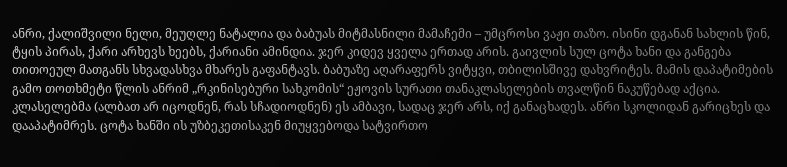ანრი, ქალიშვილი ნელი, მეუღლე ნატალია და ბაბუას მიტმასნილი მამაჩემი – უმცროსი ვაჟი თაზო. ისინი დგანან სახლის წინ, ტყის პირას, ქარი არხევს ხეებს, ქარიანი ამინდია. ჯერ კიდევ ყველა ერთად არის. გაივლის სულ ცოტა ხანი და განგება თითოეულ მათგანს სხვადასხვა მხარეს გაფანტავს. ბაბუაზე აღარაფერს ვიტყვი, თბილისშივე დახვრიტეს. მამის დაპატიმების გამო თოთხმეტი წლის ანრიმ „რკინისებური სახკომის“ ეჟოვის სურათი თანაკლასელების თვალწინ ნაკუწებად აქცია. კლასელებმა (ალბათ არ იცოდნენ, რას სჩადიოდნენ) ეს ამბავი, სადაც ჯერ არს, იქ განაცხადეს. ანრი სკოლიდან გარიცხეს და დააპატიმრეს. ცოტა ხანში ის უზბეკეთისაკენ მიუყვებოდა სატვირთო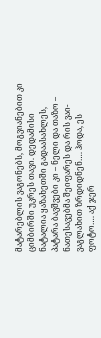მატარებლის ვაგონებს, მოგვიანებით კი ციმბირში უკრეს თავი. დედამისი ნატალია ყაზახეთში გადაასახლეს, პატარა ბავშვები კი – ნელი და თაზო – ნათესავებმა შეიფარეს და რის ვაი-ვაგლახით ზრდიდნენ…. ჰოდა, ეს ფოტო…. აქ ჯერ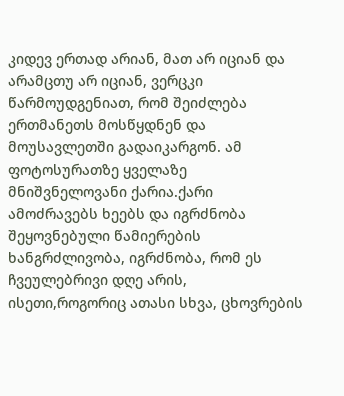კიდევ ერთად არიან, მათ არ იციან და არამცთუ არ იციან, ვერცკი წარმოუდგენიათ, რომ შეიძლება ერთმანეთს მოსწყდნენ და მოუსავლეთში გადაიკარგონ. ამ ფოტოსურათზე ყველაზე მნიშვნელოვანი ქარია.ქარი ამოძრავებს ხეებს და იგრძნობა შეყოვნებული წამიერების ხანგრძლივობა, იგრძნობა, რომ ეს ჩვეულებრივი დღე არის, ისეთი,როგორიც ათასი სხვა, ცხოვრების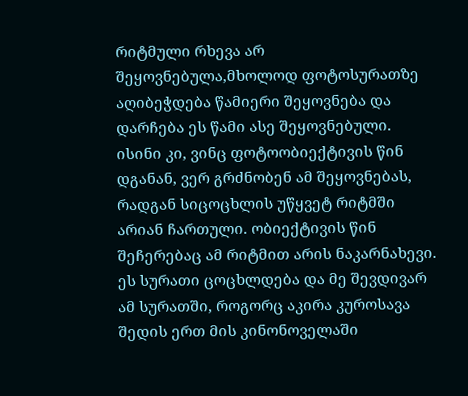რიტმული რხევა არ შეყოვნებულა,მხოლოდ ფოტოსურათზე აღიბეჭდება წამიერი შეყოვნება და დარჩება ეს წამი ასე შეყოვნებული. ისინი კი, ვინც ფოტოობიექტივის წინ დგანან, ვერ გრძნობენ ამ შეყოვნებას, რადგან სიცოცხლის უწყვეტ რიტმში არიან ჩართული. ობიექტივის წინ შეჩერებაც ამ რიტმით არის ნაკარნახევი.
ეს სურათი ცოცხლდება და მე შევდივარ ამ სურათში, როგორც აკირა კუროსავა შედის ერთ მის კინონოველაში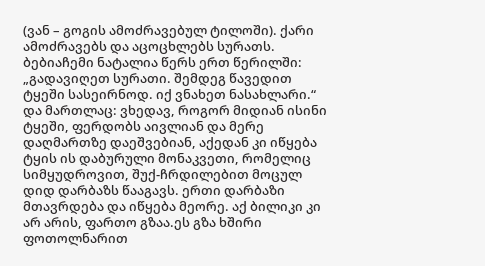(ვან – გოგის ამოძრავებულ ტილოში). ქარი ამოძრავებს და აცოცხლებს სურათს.
ბებიაჩემი ნატალია წერს ერთ წერილში: „გადავიღეთ სურათი. შემდეგ წავედით ტყეში სასეირნოდ. იქ ვნახეთ ნასახლარი.“
და მართლაც: ვხედავ, როგორ მიდიან ისინი ტყეში, ფერდობს აივლიან და მერე დაღმართზე დაეშვებიან, აქედან კი იწყება ტყის ის დაბურული მონაკვეთი, რომელიც სიმყუდროვით, შუქ-ჩრდილებით მოცულ დიდ დარბაზს წააგავს. ერთი დარბაზი მთავრდება და იწყება მეორე. აქ ბილიკი კი არ არის, ფართო გზაა.ეს გზა ხშირი ფოთოლნარით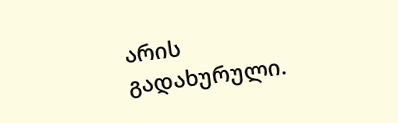არის გადახურული.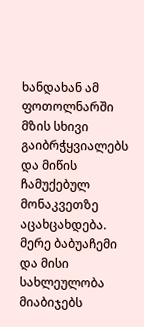ხანდახან ამ ფოთოლნარში მზის სხივი გაიბრჭყვიალებს და მიწის ჩამუქებულ მონაკვეთზე აცახცახდება. მერე ბაბუაჩემი და მისი სახლეულობა მიაბიჯებს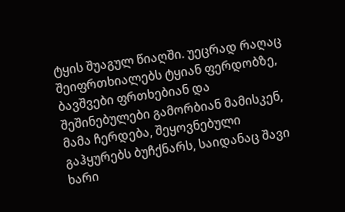ტყის შუაგულ წიაღში. უეცრად რაღაც შეიფრთხიალებს ტყიან ფერდობზე, ბავშვები ფრთხებიან და შეშინებულები გამორბიან მამისკენ, მამა ჩერდება, შეყოვნებული გაჰყურებს ბუჩქნარს, საიდანაც შავი ხარი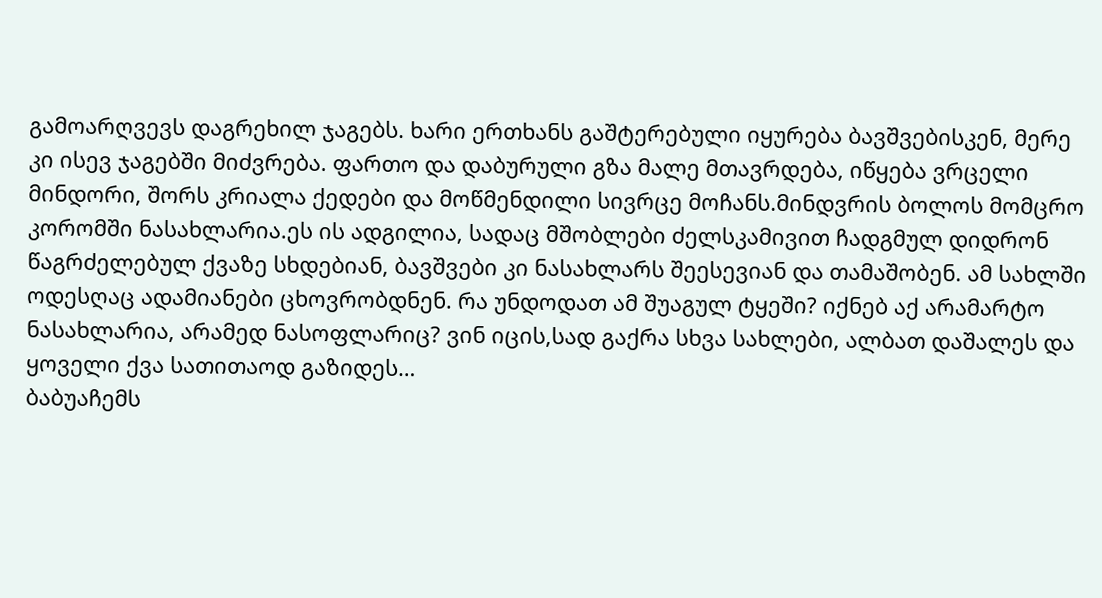გამოარღვევს დაგრეხილ ჯაგებს. ხარი ერთხანს გაშტერებული იყურება ბავშვებისკენ, მერე კი ისევ ჯაგებში მიძვრება. ფართო და დაბურული გზა მალე მთავრდება, იწყება ვრცელი მინდორი, შორს კრიალა ქედები და მოწმენდილი სივრცე მოჩანს.მინდვრის ბოლოს მომცრო კორომში ნასახლარია.ეს ის ადგილია, სადაც მშობლები ძელსკამივით ჩადგმულ დიდრონ წაგრძელებულ ქვაზე სხდებიან, ბავშვები კი ნასახლარს შეესევიან და თამაშობენ. ამ სახლში ოდესღაც ადამიანები ცხოვრობდნენ. რა უნდოდათ ამ შუაგულ ტყეში? იქნებ აქ არამარტო ნასახლარია, არამედ ნასოფლარიც? ვინ იცის,სად გაქრა სხვა სახლები, ალბათ დაშალეს და ყოველი ქვა სათითაოდ გაზიდეს…
ბაბუაჩემს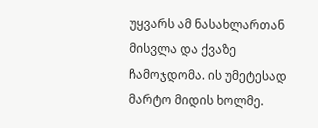უყვარს ამ ნასახლართან მისვლა და ქვაზე ჩამოჯდომა. ის უმეტესად მარტო მიდის ხოლმე.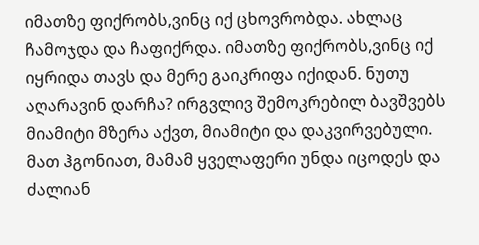იმათზე ფიქრობს,ვინც იქ ცხოვრობდა. ახლაც ჩამოჯდა და ჩაფიქრდა. იმათზე ფიქრობს,ვინც იქ იყრიდა თავს და მერე გაიკრიფა იქიდან. ნუთუ აღარავინ დარჩა? ირგვლივ შემოკრებილ ბავშვებს მიამიტი მზერა აქვთ, მიამიტი და დაკვირვებული. მათ ჰგონიათ, მამამ ყველაფერი უნდა იცოდეს და ძალიან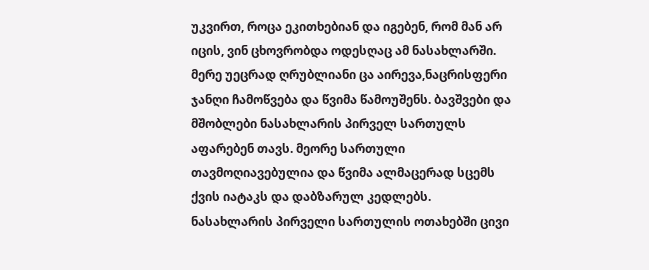უკვირთ, როცა ეკითხებიან და იგებენ, რომ მან არ იცის, ვინ ცხოვრობდა ოდესღაც ამ ნასახლარში. მერე უეცრად ღრუბლიანი ცა აირევა,ნაცრისფერი ჯანღი ჩამოწვება და წვიმა წამოუშენს. ბავშვები და მშობლები ნასახლარის პირველ სართულს აფარებენ თავს. მეორე სართული თავმოღიავებულია და წვიმა ალმაცერად სცემს ქვის იატაკს და დაბზარულ კედლებს. ნასახლარის პირველი სართულის ოთახებში ცივი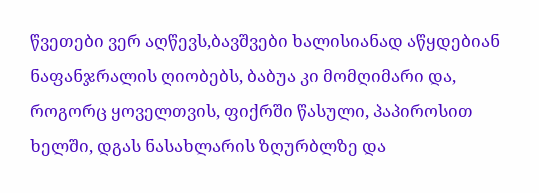წვეთები ვერ აღწევს,ბავშვები ხალისიანად აწყდებიან ნაფანჯრალის ღიობებს, ბაბუა კი მომღიმარი და, როგორც ყოველთვის, ფიქრში წასული, პაპიროსით ხელში, დგას ნასახლარის ზღურბლზე და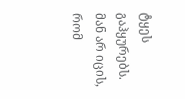ტყეს გაჰყურებს. მან არ იცის, რომ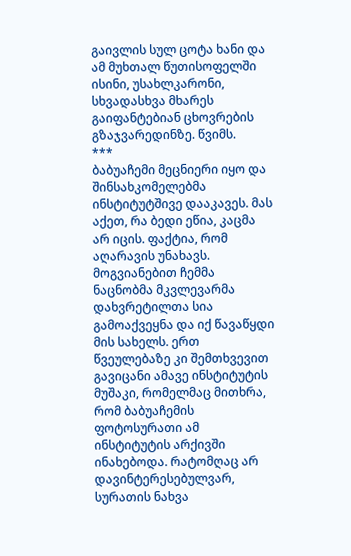გაივლის სულ ცოტა ხანი და ამ მუხთალ წუთისოფელში ისინი, უსახლკარონი, სხვადასხვა მხარეს გაიფანტებიან ცხოვრების გზაჯვარედინზე. წვიმს.
***
ბაბუაჩემი მეცნიერი იყო და შინსახკომელებმა ინსტიტუტშივე დააკავეს. მას აქეთ, რა ბედი ეწია, კაცმა არ იცის. ფაქტია, რომ აღარავის უნახავს. მოგვიანებით ჩემმა ნაცნობმა მკვლევარმა დახვრეტილთა სია გამოაქვეყნა და იქ წავაწყდი მის სახელს. ერთ წვეულებაზე კი შემთხვევით გავიცანი ამავე ინსტიტუტის მუშაკი, რომელმაც მითხრა, რომ ბაბუაჩემის ფოტოსურათი ამ ინსტიტუტის არქივში ინახებოდა. რატომღაც არ დავინტერესებულვარ, სურათის ნახვა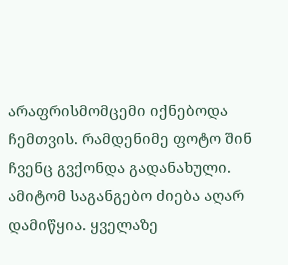არაფრისმომცემი იქნებოდა ჩემთვის. რამდენიმე ფოტო შინ ჩვენც გვქონდა გადანახული. ამიტომ საგანგებო ძიება აღარ დამიწყია. ყველაზე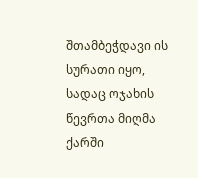შთამბეჭდავი ის სურათი იყო, სადაც ოჯახის წევრთა მიღმა ქარში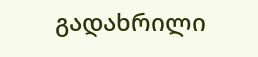გადახრილი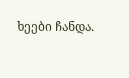ხეები ჩანდა.